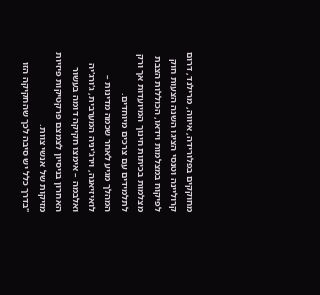מחוקקים בפלורידה, איווה, מרילנד, דרום קרוליינה וטנסי הציגו השנה הצעות חוק לפיקוח במצלמות וידאו, הכוללות הצבת מצלמות בכיתות חינוך המיועדות אך ורק לתלמידים עם צרכים מיוחדים.
המהלך מגיע לאחר שכמה מדינות – לואיזיאנה, וירג'יניה המערבית, ג'ורג'יה ואלבמה – אימצו חקיקה דומה בעשור האחרון בניסיון לצמצם פרקטיקות פיזיות מזיקות של אנשי צוות.
"בדרך כלל יש סיבה לכך שהחקיקה הזו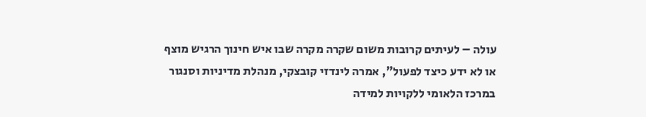עולה – לעיתים קרובות משום שקרה מקרה שבו איש חינוך הרגיש מוצף או לא ידע כיצד לפעול", אמרה לינדזי קובצקי, מנהלת מדיניות וסנגור במרכז הלאומי ללקויות למידה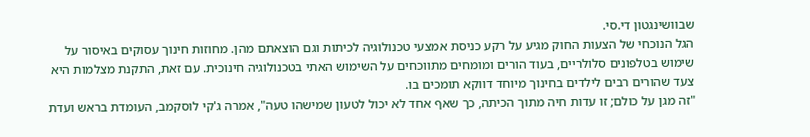שבוושינגטון די.סי.
הגל הנוכחי של הצעות החוק מגיע על רקע כניסת אמצעי טכנולוגיה לכיתות וגם הוצאתם מהן. מחוזות חינוך עסוקים באיסור על שימוש בטלפונים סלולריים, בעוד הורים ומומחים מתווכחים על השימוש האתי בטכנולוגיה חינוכית. עם זאת, התקנת מצלמות היא צעד שהורים רבים לילדים בחינוך מיוחד דווקא תומכים בו.
"זה מגן על כולם; זו עדות חיה מתוך הכיתה, כך שאף אחד לא יכול לטעון שמישהו טעה", אמרה ג'קי לוסקמב, העומדת בראש ועדת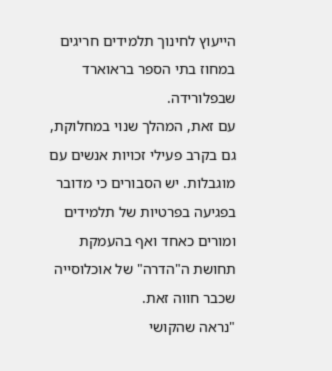הייעוץ לחינוך תלמידים חריגים במחוז בתי הספר בראוארד שבפלורידה.
עם זאת, המהלך שנוי במחלוקת, גם בקרב פעילי זכויות אנשים עם מוגבלות. יש הסבורים כי מדובר בפגיעה בפרטיות של תלמידים ומורים כאחד ואף בהעמקת תחושת ה"הדרה" של אוכלוסייה שכבר חווה זאת.
"נראה שהקושי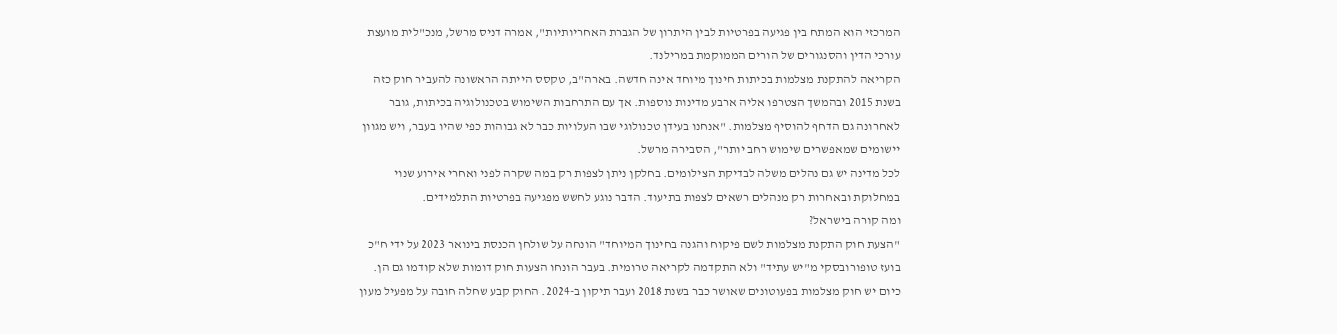המרכזי הוא המתח בין פגיעה בפרטיות לבין היתרון של הגברת האחריותיות", אמרה דניס מרשל, מנכ"לית מועצת עורכי הדין והסנגורים של הורים הממוקמת במרילנד.
הקריאה להתקנת מצלמות בכיתות חינוך מיוחד אינה חדשה. בארה"ב, טקסס הייתה הראשונה להעביר חוק כזה בשנת 2015 ובהמשך הצטרפו אליה ארבע מדינות נוספות. אך עם התרחבות השימוש בטכנולוגיה בכיתות, גובר לאחרונה גם הדחף להוסיף מצלמות. "אנחנו בעידן טכנולוגי שבו העלויות כבר לא גבוהות כפי שהיו בעבר, ויש מגוון יישומים שמאפשרים שימוש רחב יותר", הסבירה מרשל.
לכל מדינה יש גם נהלים משלה לבדיקת הצילומים. בחלקן ניתן לצפות רק במה שקרה לפני ואחרי אירוע שנוי במחלוקת ובאחרות רק מנהלים רשאים לצפות בתיעוד. הדבר נוגע לחשש מפגיעה בפרטיות התלמידים.
ומה קורה בישראל?
"הצעת חוק התקנת מצלמות לשם פיקוח והגנה בחינוך המיוחד" הונחה על שולחן הכנסת בינואר 2023 על ידי ח"כ בועז טופורובסקי מ"יש עתיד" ולא התקדמה לקריאה טרומית. בעבר הונחו הצעות חוק דומות שלא קודמו גם הן.
כיום יש חוק מצלמות בפעוטונים שאושר כבר בשנת 2018 ועבר תיקון ב-2024. החוק קבע שחלה חובה על מפעיל מעון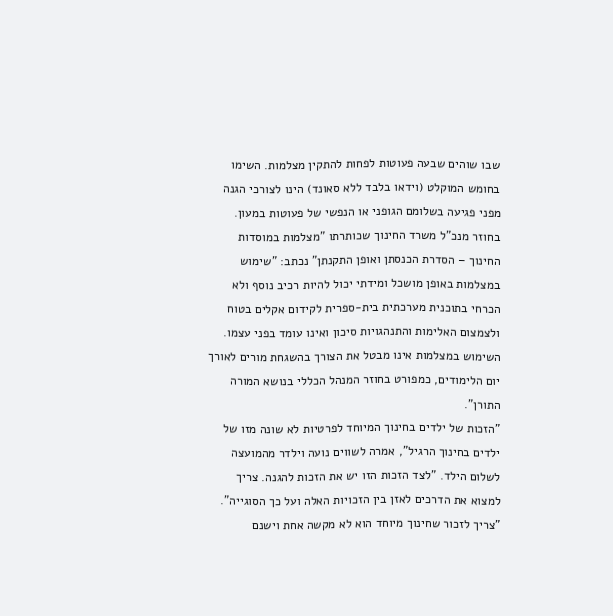שבו שוהים שבעה פעוטות לפחות להתקין מצלמות. השימו בחומש המוקלט (וידאו בלבד ללא סאונד) הינו לצורכי הגנה מפני פגיעה בשלומם הגופני או הנפשי של פעוטות במעון.
בחוזר מנכ"ל משרד החינוך שכותרתו "מצלמות במוסדות החינוך – הסדרת הכנסתן ואופן התקנתן" נכתב: "שימוש במצלמות באופן מושכל ומידתי יכול להיות רכיב נוסף ולא הכרחי בתוכנית מערכתית בית-ספרית לקידום אקלים בטוח ולצמצום האלימות והתנהגויות סיכון ואינו עומד בפני עצמו. השימוש במצלמות אינו מבטל את הצורך בהשגחת מורים לאורך יום הלימודים, כמפורט בחוזר המנהל הכללי בנושא המורה התורן".
"הזכות של ילדים בחינוך המיוחד לפרטיות לא שונה מזו של ילדים בחינוך הרגיל", אמרה לשווים נועה וילדר מהמועצה לשלום הילד. "לצד הזכות הזו יש את הזכות להגנה. צריך למצוא את הדרכים לאזן בין הזכויות האלה ועל כך הסוגייה".
"צריך לזכור שחינוך מיוחד הוא לא מקשה אחת וישנם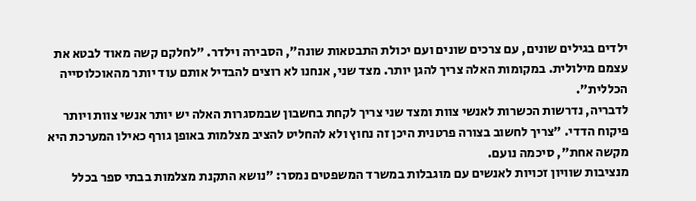ילדים בגילים שונים, עם צרכים שונים ועם יכולת התבטאות שונה", הסבירה וילדר. "לחלקם קשה מאוד לבטא את עצמם מילולית. במקומות האלה צריך להגן יותר. מצד שני, אנחנו לא רוצים להבדיל אותם עוד יותר מהאוכלוסייה הכללית".
לדבריה, נדרשות הכשרות לאנשי צוות ומצד שני צריך לקחת בחשבון שבמסגרות האלה יש יותר אנשי צוות ויותר פיקוח הדדי. "צריך לחשוב בצורה פרטנית היכן זה נחוץ ולא להחליט להציב מצלמות באופן גורף כאילו המערכת היא מקשה אחת", סיכמה נועם.
מנציבות שוויון זכויות לאנשים עם מוגבלות במשרד המשפטים נמסר: "נושא התקנת מצלמות בבתי ספר בכלל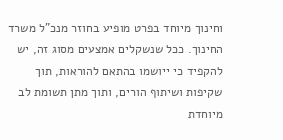וחינוך מיוחד בפרט מופיע בחוזר מנכ"ל משרד החינוך. ככל שנשקלים אמצעים מסוג זה, יש להקפיד כי ייושמו בהתאם להוראות, תוך שקיפות ושיתוף הורים, ותוך מתן תשומת לב מיוחדת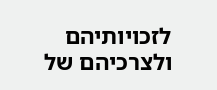לזכויותיהם ולצרכיהם של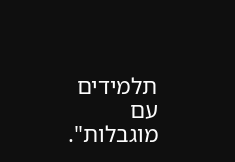תלמידים עם מוגבלות".